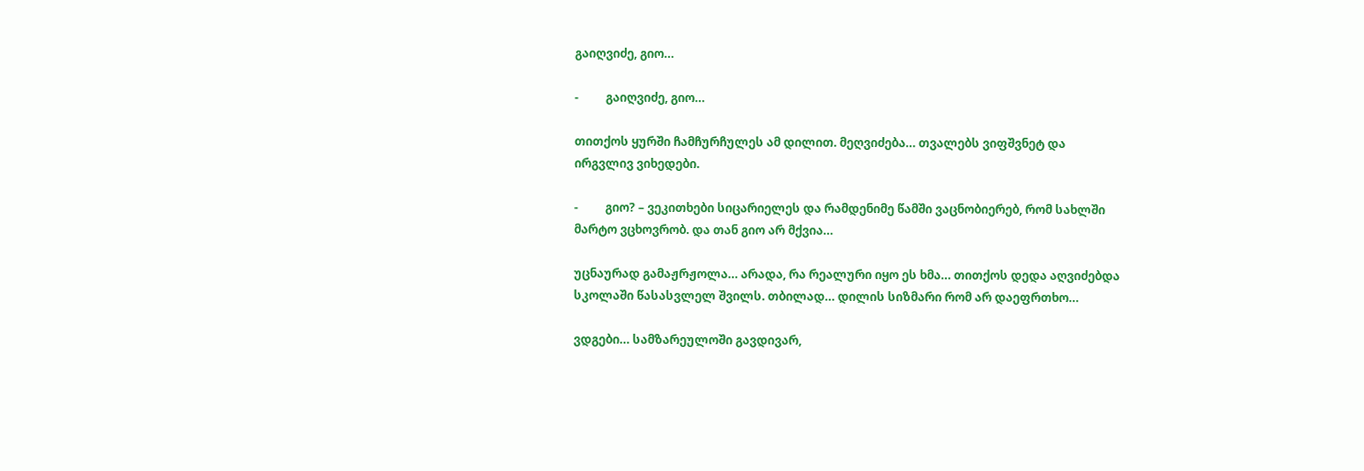გაიღვიძე, გიო…

-         გაიღვიძე, გიო…

თითქოს ყურში ჩამჩურჩულეს ამ დილით. მეღვიძება… თვალებს ვიფშვნეტ და ირგვლივ ვიხედები.

-         გიო? – ვეკითხები სიცარიელეს და რამდენიმე წამში ვაცნობიერებ, რომ სახლში მარტო ვცხოვრობ. და თან გიო არ მქვია…

უცნაურად გამაჟრჟოლა… არადა, რა რეალური იყო ეს ხმა… თითქოს დედა აღვიძებდა სკოლაში წასასვლელ შვილს. თბილად… დილის სიზმარი რომ არ დაეფრთხო…

ვდგები… სამზარეულოში გავდივარ,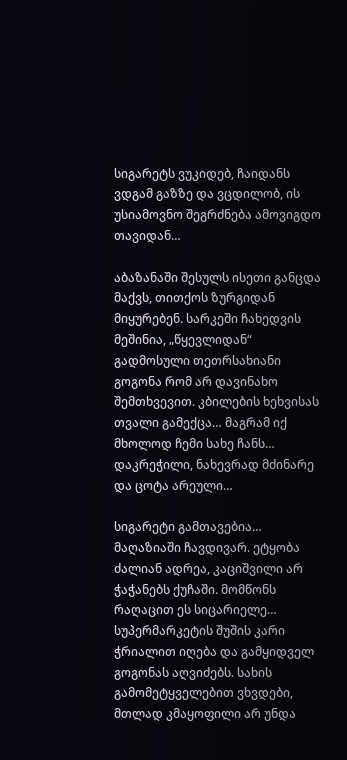სიგარეტს ვუკიდებ, ჩაიდანს ვდგამ გაზზე და ვცდილობ, ის უსიამოვნო შეგრძნება ამოვიგდო თავიდან…

აბაზანაში შესულს ისეთი განცდა მაქვს, თითქოს ზურგიდან მიყურებენ. სარკეში ჩახედვის მეშინია, „წყევლიდან“ გადმოსული თეთრსახიანი გოგონა რომ არ დავინახო შემთხვევით. კბილების ხეხვისას თვალი გამექცა… მაგრამ იქ მხოლოდ ჩემი სახე ჩანს… დაკრეჭილი, ნახევრად მძინარე და ცოტა არეული…

სიგარეტი გამთავებია… მაღაზიაში ჩავდივარ. ეტყობა ძალიან ადრეა, კაციშვილი არ ჭაჭანებს ქუჩაში. მომწონს რაღაცით ეს სიცარიელე… სუპერმარკეტის შუშის კარი ჭრიალით იღება და გამყიდველ გოგონას აღვიძებს. სახის გამომეტყველებით ვხვდები, მთლად კმაყოფილი არ უნდა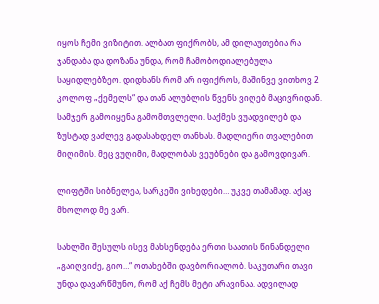იყოს ჩემი ვიზიტით. ალბათ ფიქრობს, ამ დილაუთებია რა ჯანდაბა და დოზანა უნდა, რომ ჩამობოდიალებულა საყიდლებზეო. დიდხანს რომ არ იფიქროს, მაშინვე ვითხოვ 2 კოლოფ „ქემელს“ და თან ალუბლის წვენს ვიღებ მაცივრიდან. სამჯერ გამოიყენა გამომთვლელი. საქმეს ვუადვილებ და ზუსტად ვაძლევ გადასახდელ თანხას. მადლიერი თვალებით მიღიმის. მეც ვუღიმი, მადლობას ვეუბნები და გამოვდივარ.

ლიფტში სიბნელეა, სარკეში ვიხედები… უკვე თამამად. აქაც მხოლოდ მე ვარ.

სახლში შესულს ისევ მახსენდება ერთი საათის წინანდელი „გაიღვიძე, გიო…“ ოთახებში დავბორიალობ. საკუთარი თავი უნდა დავარწმუნო, რომ აქ ჩემს მეტი არავინაა. ადვილად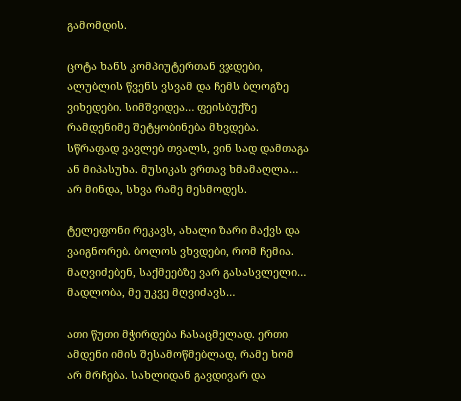გამომდის.

ცოტა ხანს კომპიუტერთან ვჯდები, ალუბლის წვენს ვსვამ და ჩემს ბლოგზე ვიხედები. სიმშვიდეა… ფეისბუქზე რამდენიმე შეტყობინება მხვდება. სწრაფად ვავლებ თვალს, ვინ სად დამთაგა ან მიპასუხა. მუსიკას ვრთავ ხმამაღლა… არ მინდა, სხვა რამე მესმოდეს.

ტელეფონი რეკავს, ახალი ზარი მაქვს და ვაიგნორებ. ბოლოს ვხვდები, რომ ჩემია. მაღვიძებენ, საქმეებზე ვარ გასასვლელი… მადლობა, მე უკვე მღვიძავს…

ათი წუთი მჭირდება ჩასაცმელად. ერთი ამდენი იმის შესამოწმებლად, რამე ხომ არ მრჩება. სახლიდან გავდივარ და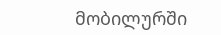მობილურში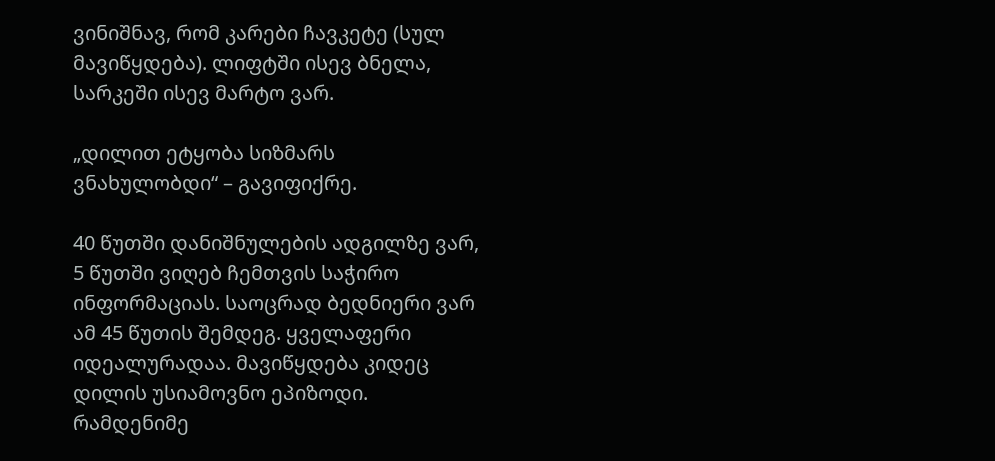ვინიშნავ, რომ კარები ჩავკეტე (სულ მავიწყდება). ლიფტში ისევ ბნელა, სარკეში ისევ მარტო ვარ.

„დილით ეტყობა სიზმარს ვნახულობდი“ – გავიფიქრე.

40 წუთში დანიშნულების ადგილზე ვარ, 5 წუთში ვიღებ ჩემთვის საჭირო ინფორმაციას. საოცრად ბედნიერი ვარ ამ 45 წუთის შემდეგ. ყველაფერი იდეალურადაა. მავიწყდება კიდეც დილის უსიამოვნო ეპიზოდი. რამდენიმე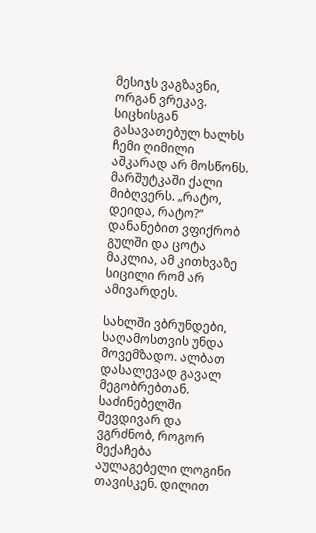მესიჯს ვაგზავნი, ორგან ვრეკავ. სიცხისგან გასავათებულ ხალხს ჩემი ღიმილი აშკარად არ მოსწონს. მარშუტკაში ქალი მიბღვერს. „რატო, დეიდა, რატო?“ დანანებით ვფიქრობ გულში და ცოტა მაკლია, ამ კითხვაზე სიცილი რომ არ ამივარდეს.

სახლში ვბრუნდები, საღამოსთვის უნდა მოვემზადო. ალბათ დასალევად გავალ მეგობრებთან. საძინებელში შევდივარ და ვგრძნობ, როგორ მექაჩება აულაგებელი ლოგინი თავისკენ. დილით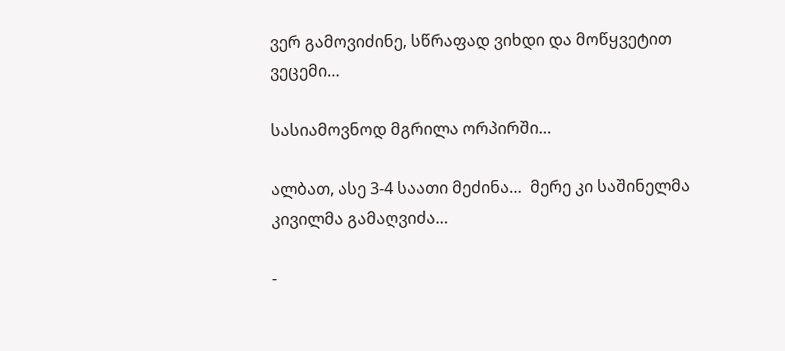ვერ გამოვიძინე, სწრაფად ვიხდი და მოწყვეტით ვეცემი…

სასიამოვნოდ მგრილა ორპირში…

ალბათ, ასე 3-4 საათი მეძინა…  მერე კი საშინელმა კივილმა გამაღვიძა…

-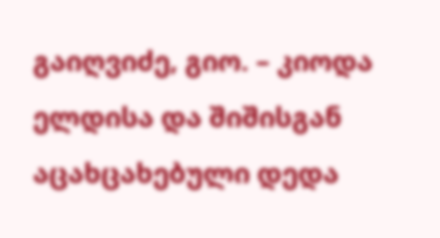გაიღვიძე, გიო. – კიოდა ელდისა და შიშისგან აცახცახებული დედა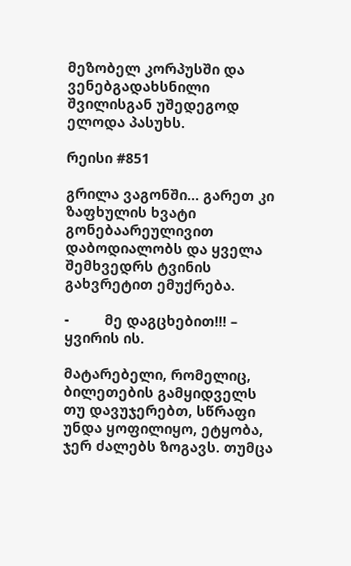მეზობელ კორპუსში და ვენებგადახსნილი შვილისგან უშედეგოდ ელოდა პასუხს.

რეისი #851

გრილა ვაგონში… გარეთ კი ზაფხულის ხვატი გონებაარეულივით დაბოდიალობს და ყველა შემხვედრს ტვინის გახვრეტით ემუქრება.

-         მე დაგცხებით!!! – ყვირის ის.

მატარებელი, რომელიც, ბილეთების გამყიდველს თუ დავუჯერებთ, სწრაფი უნდა ყოფილიყო, ეტყობა, ჯერ ძალებს ზოგავს. თუმცა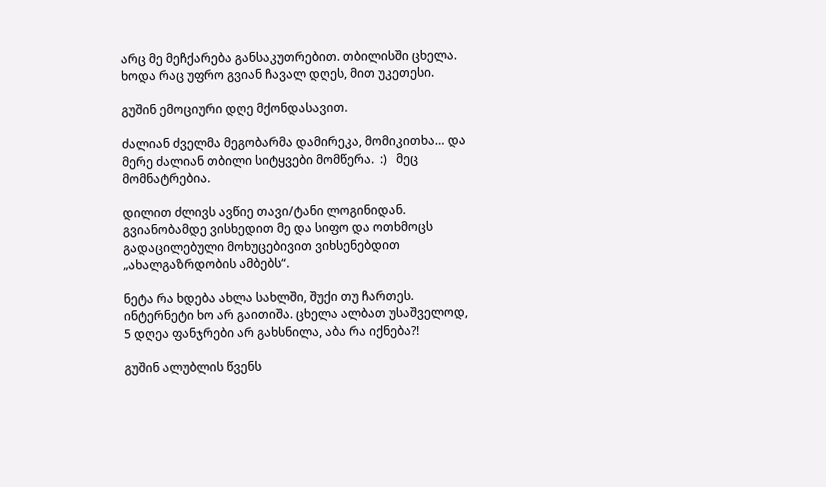არც მე მეჩქარება განსაკუთრებით. თბილისში ცხელა. ხოდა რაც უფრო გვიან ჩავალ დღეს, მით უკეთესი.

გუშინ ემოციური დღე მქონდასავით.

ძალიან ძველმა მეგობარმა დამირეკა, მომიკითხა… და მერე ძალიან თბილი სიტყვები მომწერა.  :)   მეც მომნატრებია.

დილით ძლივს ავწიე თავი/ტანი ლოგინიდან. გვიანობამდე ვისხედით მე და სიფო და ოთხმოცს გადაცილებული მოხუცებივით ვიხსენებდით „ახალგაზრდობის ამბებს“.

ნეტა რა ხდება ახლა სახლში, შუქი თუ ჩართეს. ინტერნეტი ხო არ გაითიშა. ცხელა ალბათ უსაშველოდ, 5 დღეა ფანჯრები არ გახსნილა, აბა რა იქნება?!

გუშინ ალუბლის წვენს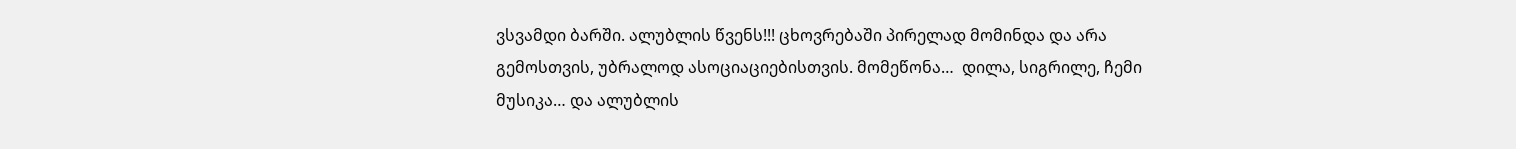ვსვამდი ბარში. ალუბლის წვენს!!! ცხოვრებაში პირელად მომინდა და არა გემოსთვის, უბრალოდ ასოციაციებისთვის. მომეწონა…  დილა, სიგრილე, ჩემი მუსიკა… და ალუბლის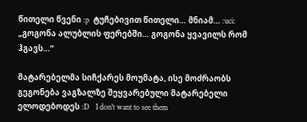წითელი წვენი :p  ტუჩებივით წითელი… მნიამ… :uci:  „გოგონა ალუბლის ფერებში… გოგონა ყვავილს რომ ჰგავს…“

მატარებელმა სიჩქარეს მოუმატა, ისე მოძრაობს გეგონება ვაგზალზე შეყვარებული მატარებელი ელოდებოდეს :D   I don’t want to see them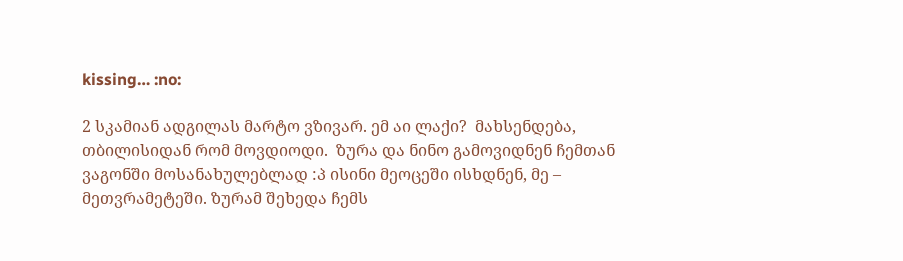kissing… :no:

2 სკამიან ადგილას მარტო ვზივარ. ემ აი ლაქი?  მახსენდება, თბილისიდან რომ მოვდიოდი.  ზურა და ნინო გამოვიდნენ ჩემთან ვაგონში მოსანახულებლად :პ ისინი მეოცეში ისხდნენ, მე – მეთვრამეტეში. ზურამ შეხედა ჩემს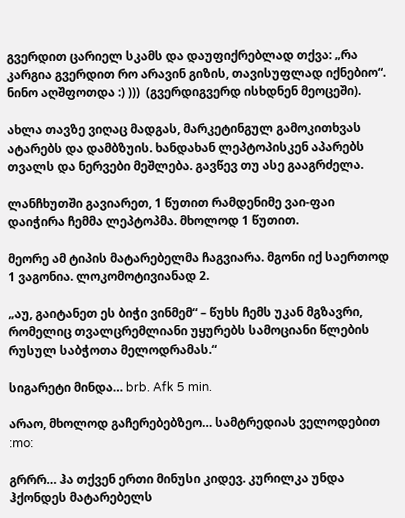გვერდით ცარიელ სკამს და დაუფიქრებლად თქვა: „რა კარგია გვერდით რო არავინ გიზის, თავისუფლად იქნებიო“. ნინო აღშფოთდა :) )))  (გვერდიგვერდ ისხდნენ მეოცეში).

ახლა თავზე ვიღაც მადგას, მარკეტინგულ გამოკითხვას ატარებს და დამბზუის. ხანდახან ლეპტოპისკენ აპარებს თვალს და ნერვები მეშლება. გავწევ თუ ასე გააგრძელა.

ლანჩხუთში გავიარეთ, 1 წუთით რამდენიმე ვაი-ფაი დაიჭირა ჩემმა ლეპტოპმა. მხოლოდ 1 წუთით.

მეორე ამ ტიპის მატარებელმა ჩაგვიარა. მგონი იქ საერთოდ 1 ვაგონია. ლოკომოტივიანად 2.

„აუ, გაიტანეთ ეს ბიჭი ვინმემ“ – წუხს ჩემს უკან მგზავრი, რომელიც თვალცრემლიანი უყურებს სამოციანი წლების რუსულ საბჭოთა მელოდრამას.“

სიგარეტი მინდა… brb. Afk 5 min.

არაო, მხოლოდ გაჩერებებზეო… სამტრედიას ველოდებით :mo:

გრრრ… ჰა თქვენ ერთი მინუსი კიდევ. კურილკა უნდა ჰქონდეს მატარებელს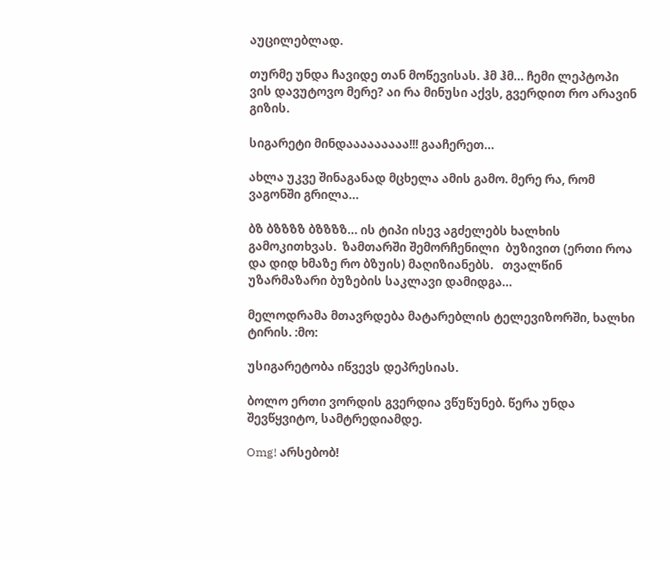აუცილებლად.

თურმე უნდა ჩავიდე თან მოწევისას. ჰმ ჰმ… ჩემი ლეპტოპი ვის დავუტოვო მერე? აი რა მინუსი აქვს, გვერდით რო არავინ გიზის.

სიგარეტი მინდააააააააა!!! გააჩერეთ…

ახლა უკვე შინაგანად მცხელა ამის გამო. მერე რა, რომ ვაგონში გრილა…

ბზ ბზზზზ ბზზზზ… ის ტიპი ისევ აგძელებს ხალხის გამოკითხვას.  ზამთარში შემორჩენილი  ბუზივით (ერთი როა და დიდ ხმაზე რო ბზუის) მაღიზიანებს.   თვალწინ უზარმაზარი ბუზების საკლავი დამიდგა…

მელოდრამა მთავრდება მატარებლის ტელევიზორში, ხალხი ტირის. :მო:

უსიგარეტობა იწვევს დეპრესიას.

ბოლო ერთი ვორდის გვერდია ვწუწუნებ. წერა უნდა შევწყვიტო, სამტრედიამდე.

Omg! არსებობ!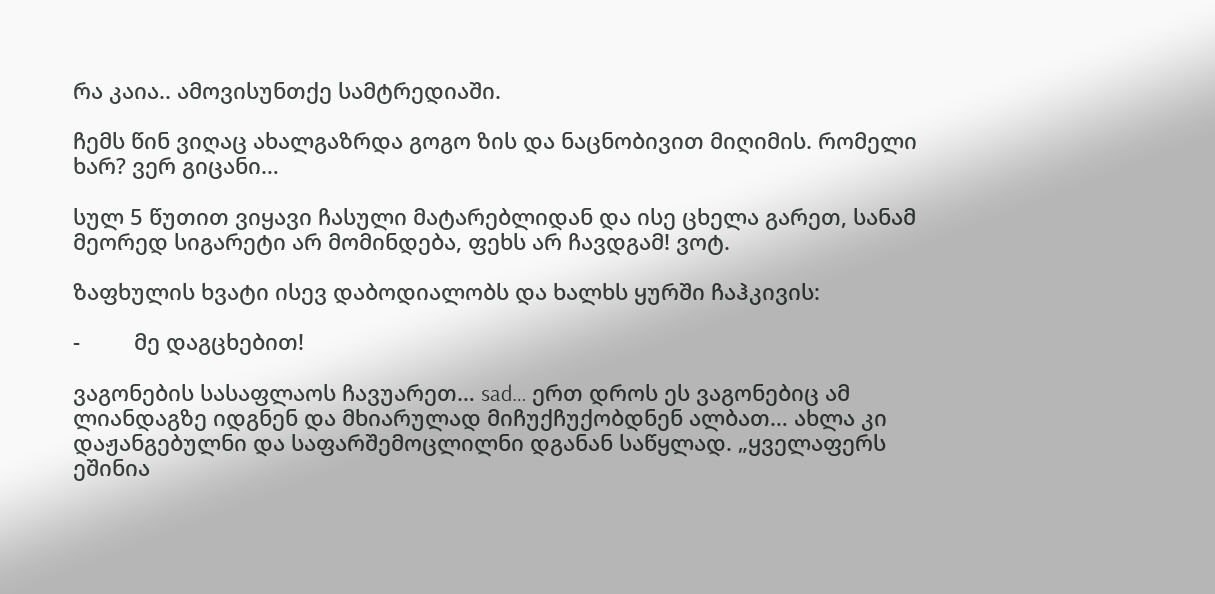რა კაია.. ამოვისუნთქე სამტრედიაში.

ჩემს წინ ვიღაც ახალგაზრდა გოგო ზის და ნაცნობივით მიღიმის. რომელი ხარ? ვერ გიცანი…

სულ 5 წუთით ვიყავი ჩასული მატარებლიდან და ისე ცხელა გარეთ, სანამ მეორედ სიგარეტი არ მომინდება, ფეხს არ ჩავდგამ! ვოტ.

ზაფხულის ხვატი ისევ დაბოდიალობს და ხალხს ყურში ჩაჰკივის:

-         მე დაგცხებით!

ვაგონების სასაფლაოს ჩავუარეთ… sad… ერთ დროს ეს ვაგონებიც ამ ლიანდაგზე იდგნენ და მხიარულად მიჩუქჩუქობდნენ ალბათ… ახლა კი დაჟანგებულნი და საფარშემოცლილნი დგანან საწყლად. „ყველაფერს ეშინია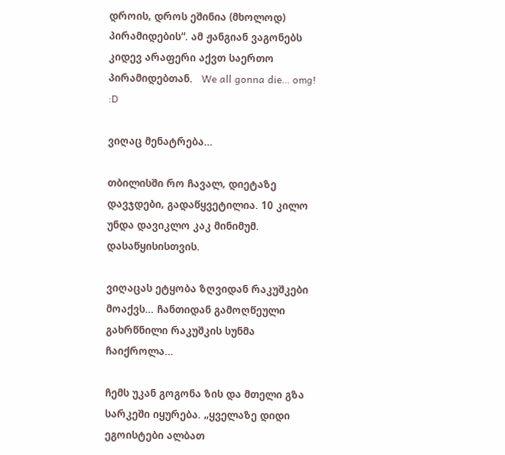დროის, დროს ეშინია (მხოლოდ) პირამიდების“. ამ ჟანგიან ვაგონებს კიდევ არაფერი აქვთ საერთო პირამიდებთან.   We all gonna die… omg! :D

ვიღაც მენატრება…

თბილისში რო ჩავალ, დიეტაზე დავჯდები, გადაწყვეტილია. 10 კილო უნდა დავიკლო კაკ მინიმუმ. დასაწყისისთვის.

ვიღაცას ეტყობა ზღვიდან რაკუშკები მოაქვს… ჩანთიდან გამოღწეული გახრწნილი რაკუშკის სუნმა ჩაიქროლა…

ჩემს უკან გოგონა ზის და მთელი გზა სარკეში იყურება. „ყველაზე დიდი ეგოისტები ალბათ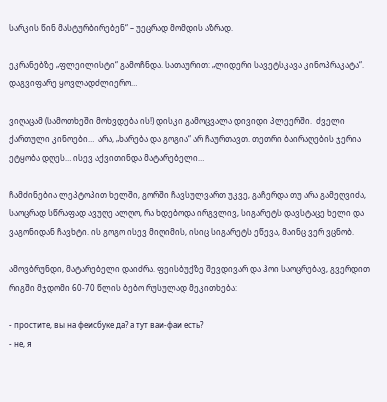სარკის წინ მასტურბირებენ“ – უეცრად მომდის აზრად.

ეკრანებზე „ფლეილისტი“ გამოჩნდა. სათაურით: „ლიდერი სავეტსკავა კინოპრაკატა“.  დაგვიფარე ყოვლადძლიერო…

ვიღაცამ (სამოთხეში მოხვდება ის!) დისკი გამოცვალა დივიდი პლეერში.  ძველი ქართული კინოები…  არა, „ხარება და გოგია“ არ ჩაურთავთ. თეთრი ბაირაღების ჯერია ეტყობა დღეს… ისევ აქვითინდა მატარებელი…

ჩამძინებია ლეპტოპით ხელში, გორში ჩავსულვართ უკვე, გაჩერდა თუ არა გამეღვიძა, საოცრად სწრაფად ავუღე ალღო, რა ხდებოდა ირგვლივ, სიგარეტს დავსტაცე ხელი და ვაგონიდან ჩავხტი. ის გოგო ისევ მიღიმის, ისიც სიგარეტს ეწევა, მაინც ვერ ვცნობ.

ამოვბრუნდი, მატარებელი დაიძრა. ფეისბუქზე შევდივარ და ჰოი საოცრებავ, გვერდით რიგში მჯდომი 60-70 წლის ბებო რუსულად მეკითხება:

- простите, вы на феисбуке да? а тут ваи-фаи есть?
- не, я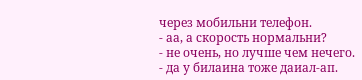через мобильни телефон.
- аа, а скорость нормальни?
- не очень, но лучше чем нечего.
- да у билаина тоже даиал-ап.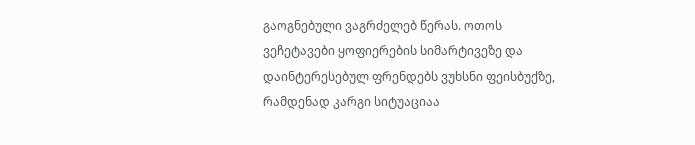გაოგნებული ვაგრძელებ წერას. ოთოს ვეჩეტავები ყოფიერების სიმარტივეზე და დაინტერესებულ ფრენდებს ვუხსნი ფეისბუქზე, რამდენად კარგი სიტუაციაა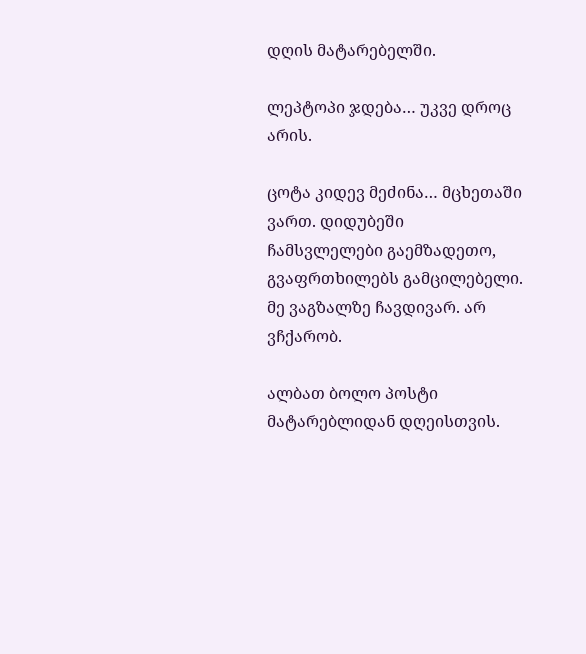დღის მატარებელში.

ლეპტოპი ჯდება… უკვე დროც არის.

ცოტა კიდევ მეძინა… მცხეთაში ვართ. დიდუბეში ჩამსვლელები გაემზადეთო, გვაფრთხილებს გამცილებელი. მე ვაგზალზე ჩავდივარ. არ ვჩქარობ.

ალბათ ბოლო პოსტი მატარებლიდან დღეისთვის.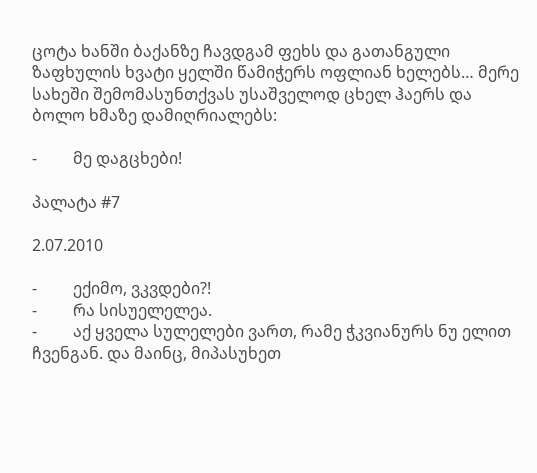ცოტა ხანში ბაქანზე ჩავდგამ ფეხს და გათანგული ზაფხულის ხვატი ყელში წამიჭერს ოფლიან ხელებს… მერე სახეში შემომასუნთქვას უსაშველოდ ცხელ ჰაერს და ბოლო ხმაზე დამიღრიალებს:

-         მე დაგცხები!

პალატა #7

2.07.2010

-         ექიმო, ვკვდები?!
-         რა სისუელელეა.
-         აქ ყველა სულელები ვართ, რამე ჭკვიანურს ნუ ელით ჩვენგან. და მაინც, მიპასუხეთ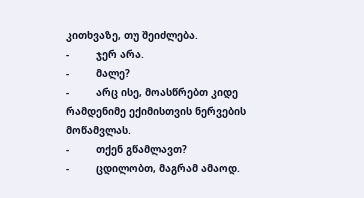კითხვაზე, თუ შეიძლება.
-         ჯერ არა.
-         მალე?
-         არც ისე, მოასწრებთ კიდე რამდენიმე ექიმისთვის ნერვების მოწამვლას.
-         თქენ გწამლავთ?
-         ცდილობთ, მაგრამ ამაოდ.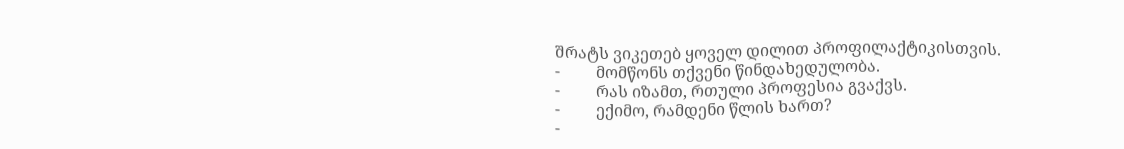შრატს ვიკეთებ ყოველ დილით პროფილაქტიკისთვის.
-         მომწონს თქვენი წინდახედულობა.
-         რას იზამთ, რთული პროფესია გვაქვს.
-         ექიმო, რამდენი წლის ხართ?
-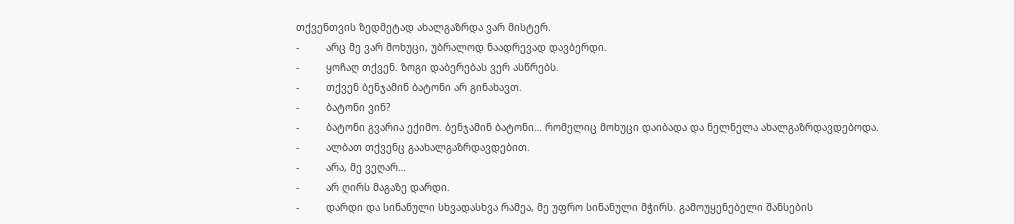თქვენთვის ზედმეტად ახალგაზრდა ვარ მისტერ.
-         არც მე ვარ მოხუცი, უბრალოდ ნაადრევად დავბერდი.
-         ყოჩაღ თქვენ. ზოგი დაბერებას ვერ ასწრებს.
-         თქვენ ბენჯამინ ბატონი არ გინახავთ.
-         ბატონი ვინ?
-         ბატონი გვარია ექიმო. ბენჯამინ ბატონი… რომელიც მოხუცი დაიბადა და ნელნელა ახალგაზრდავდებოდა.
-         ალბათ თქვენც გაახალგაზრდავდებით.
-         არა, მე ვეღარ…
-         არ ღირს მაგაზე დარდი.
-         დარდი და სინანული სხვადასხვა რამეა, მე უფრო სინანული მჭირს. გამოუყენებელი შანსების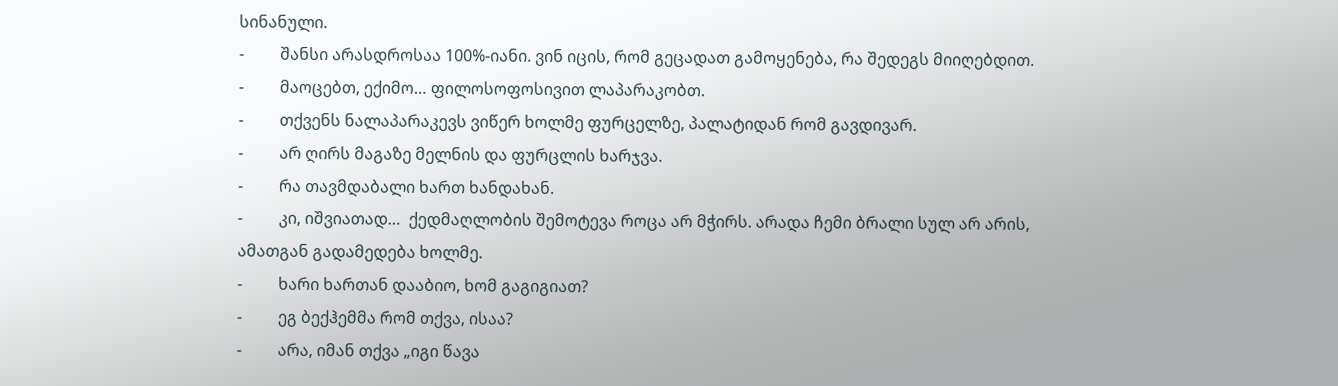სინანული.
-         შანსი არასდროსაა 100%-იანი. ვინ იცის, რომ გეცადათ გამოყენება, რა შედეგს მიიღებდით.
-         მაოცებთ, ექიმო… ფილოსოფოსივით ლაპარაკობთ.
-         თქვენს ნალაპარაკევს ვიწერ ხოლმე ფურცელზე, პალატიდან რომ გავდივარ.
-         არ ღირს მაგაზე მელნის და ფურცლის ხარჯვა.
-         რა თავმდაბალი ხართ ხანდახან.
-         კი, იშვიათად…  ქედმაღლობის შემოტევა როცა არ მჭირს. არადა ჩემი ბრალი სულ არ არის, ამათგან გადამედება ხოლმე.
-         ხარი ხართან დააბიო, ხომ გაგიგიათ?
-         ეგ ბექჰემმა რომ თქვა, ისაა?
-         არა, იმან თქვა „იგი წავა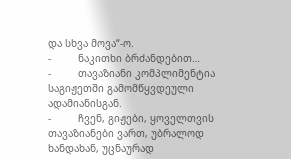და სხვა მოვა“-ო.
-         ნაკითხი ბრძანდებით…
-         თავაზიანი კომპლიმენტია საგიჟეთში გამომწყვდეული ადამიანისგან.
-         ჩვენ, გიჟები, ყოველთვის თავაზიანები ვართ, უბრალოდ ხანდახან, უცნაურად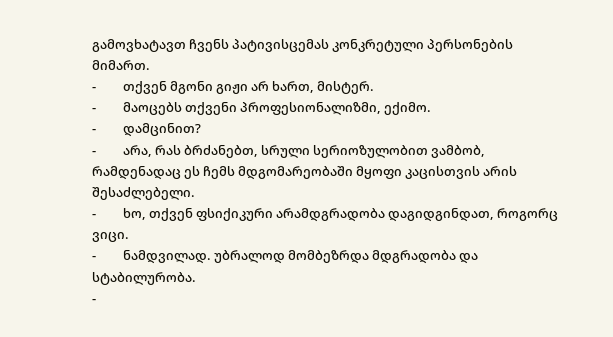გამოვხატავთ ჩვენს პატივისცემას კონკრეტული პერსონების მიმართ.
-         თქვენ მგონი გიჟი არ ხართ, მისტერ.
-         მაოცებს თქვენი პროფესიონალიზმი, ექიმო.
-         დამცინით?
-         არა, რას ბრძანებთ, სრული სერიოზულობით ვამბობ, რამდენადაც ეს ჩემს მდგომარეობაში მყოფი კაცისთვის არის შესაძლებელი.
-         ხო, თქვენ ფსიქიკური არამდგრადობა დაგიდგინდათ, როგორც ვიცი.
-         ნამდვილად. უბრალოდ მომბეზრდა მდგრადობა და სტაბილურობა.
-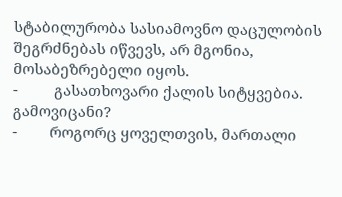სტაბილურობა სასიამოვნო დაცულობის შეგრძნებას იწვევს, არ მგონია, მოსაბეზრებელი იყოს.
-         გასათხოვარი ქალის სიტყვებია. გამოვიცანი?
-        როგორც ყოველთვის, მართალი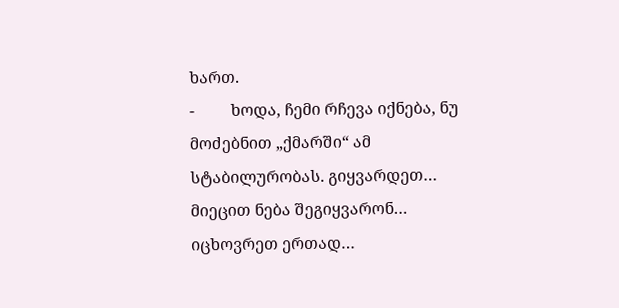ხართ.
-         ხოდა, ჩემი რჩევა იქნება, ნუ მოძებნით „ქმარში“ ამ სტაბილურობას. გიყვარდეთ… მიეცით ნება შეგიყვარონ… იცხოვრეთ ერთად…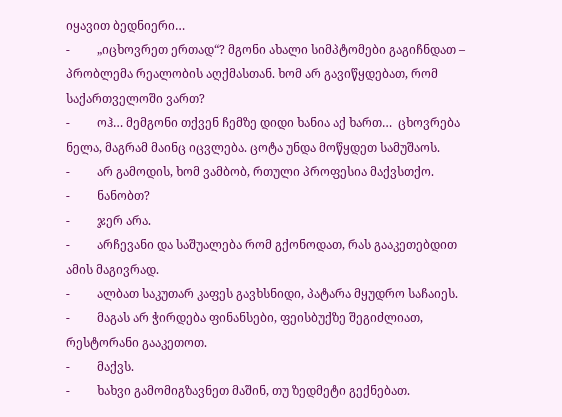იყავით ბედნიერი…
-         „იცხოვრეთ ერთად“? მგონი ახალი სიმპტომები გაგიჩნდათ – პრობლემა რეალობის აღქმასთან. ხომ არ გავიწყდებათ, რომ საქართველოში ვართ?
-         ოჰ… მემგონი თქვენ ჩემზე დიდი ხანია აქ ხართ…  ცხოვრება ნელა, მაგრამ მაინც იცვლება. ცოტა უნდა მოწყდეთ სამუშაოს.
-         არ გამოდის, ხომ ვამბობ, რთული პროფესია მაქვსთქო.
-         ნანობთ?
-         ჯერ არა.
-         არჩევანი და საშუალება რომ გქონოდათ, რას გააკეთებდით ამის მაგივრად.
-         ალბათ საკუთარ კაფეს გავხსნიდი, პატარა მყუდრო საჩაიეს.
-         მაგას არ ჭირდება ფინანსები, ფეისბუქზე შეგიძლიათ, რესტორანი გააკეთოთ.
-         მაქვს.
-         ხახვი გამომიგზავნეთ მაშინ, თუ ზედმეტი გექნებათ.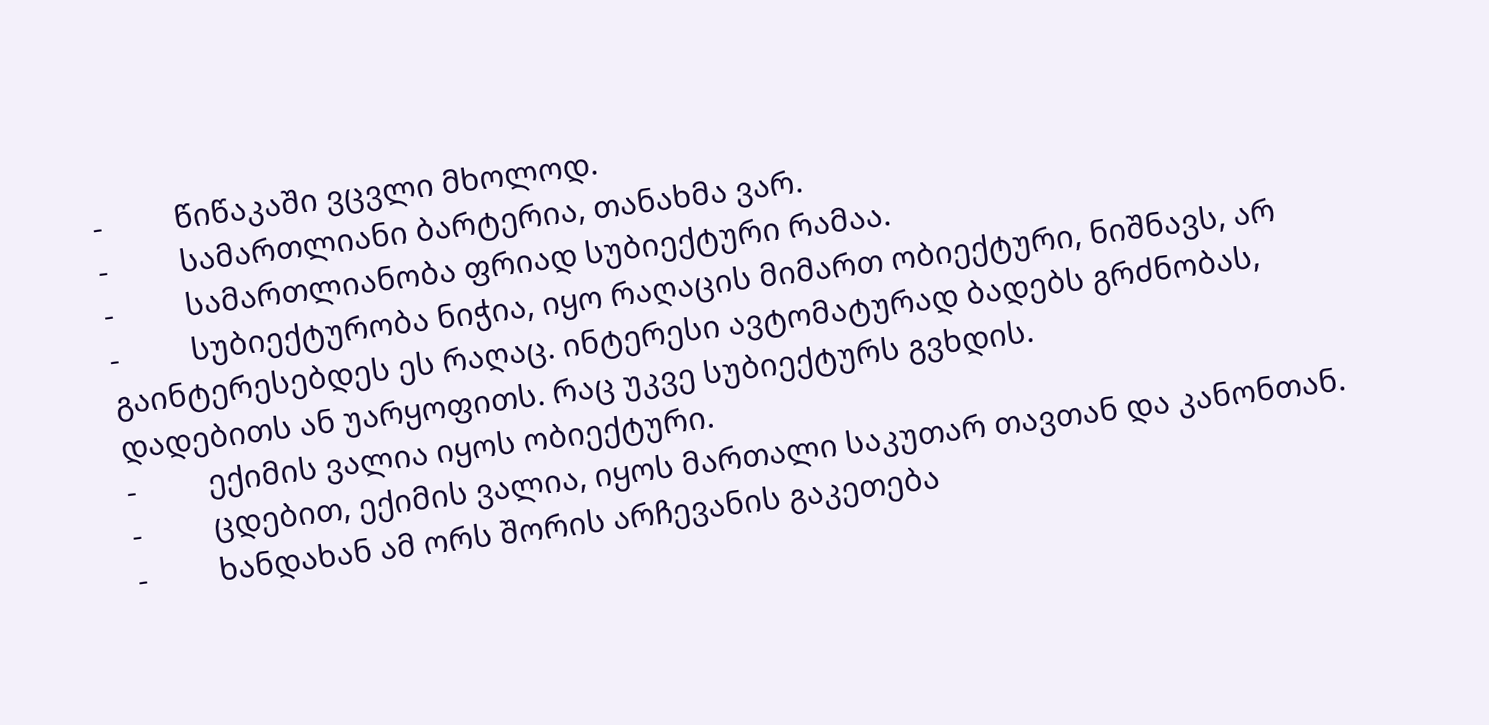-         წიწაკაში ვცვლი მხოლოდ.
-         სამართლიანი ბარტერია, თანახმა ვარ.
-         სამართლიანობა ფრიად სუბიექტური რამაა.
-         სუბიექტურობა ნიჭია, იყო რაღაცის მიმართ ობიექტური, ნიშნავს, არ გაინტერესებდეს ეს რაღაც. ინტერესი ავტომატურად ბადებს გრძნობას, დადებითს ან უარყოფითს. რაც უკვე სუბიექტურს გვხდის.
-         ექიმის ვალია იყოს ობიექტური.
-         ცდებით, ექიმის ვალია, იყოს მართალი საკუთარ თავთან და კანონთან.
-         ხანდახან ამ ორს შორის არჩევანის გაკეთება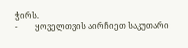ჭირს.
-         ყოველთვის აირჩიეთ საკუთარი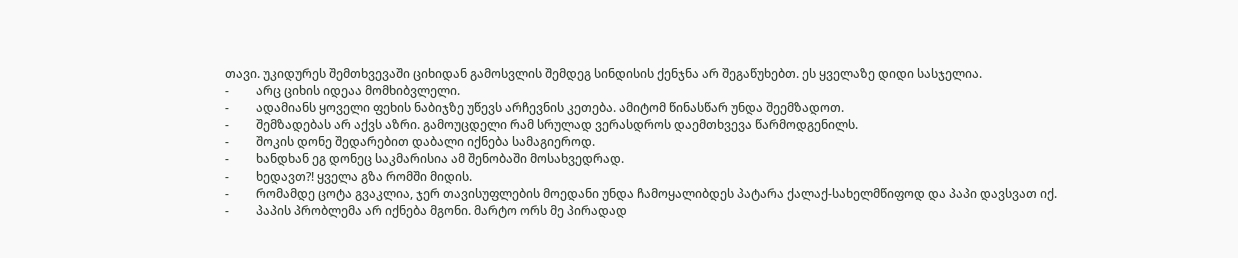თავი. უკიდურეს შემთხვევაში ციხიდან გამოსვლის შემდეგ სინდისის ქენჯნა არ შეგაწუხებთ. ეს ყველაზე დიდი სასჯელია.
-         არც ციხის იდეაა მომხიბვლელი.
-         ადამიანს ყოველი ფეხის ნაბიჯზე უწევს არჩევნის კეთება. ამიტომ წინასწარ უნდა შეემზადოთ.
-         შემზადებას არ აქვს აზრი. გამოუცდელი რამ სრულად ვერასდროს დაემთხვევა წარმოდგენილს.
-         შოკის დონე შედარებით დაბალი იქნება სამაგიეროდ.
-         ხანდხან ეგ დონეც საკმარისია ამ შენობაში მოსახვედრად.
-         ხედავთ?! ყველა გზა რომში მიდის.
-         რომამდე ცოტა გვაკლია, ჯერ თავისუფლების მოედანი უნდა ჩამოყალიბდეს პატარა ქალაქ-სახელმწიფოდ და პაპი დავსვათ იქ.
-         პაპის პრობლემა არ იქნება მგონი. მარტო ორს მე პირადად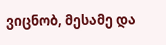ვიცნობ, მესამე და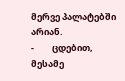მერვე პალატებში არიან.
-         ცდებით, მესამე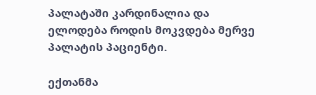პალატაში კარდინალია და ელოდება როდის მოკვდება მერვე პალატის პაციენტი.

ექთანმა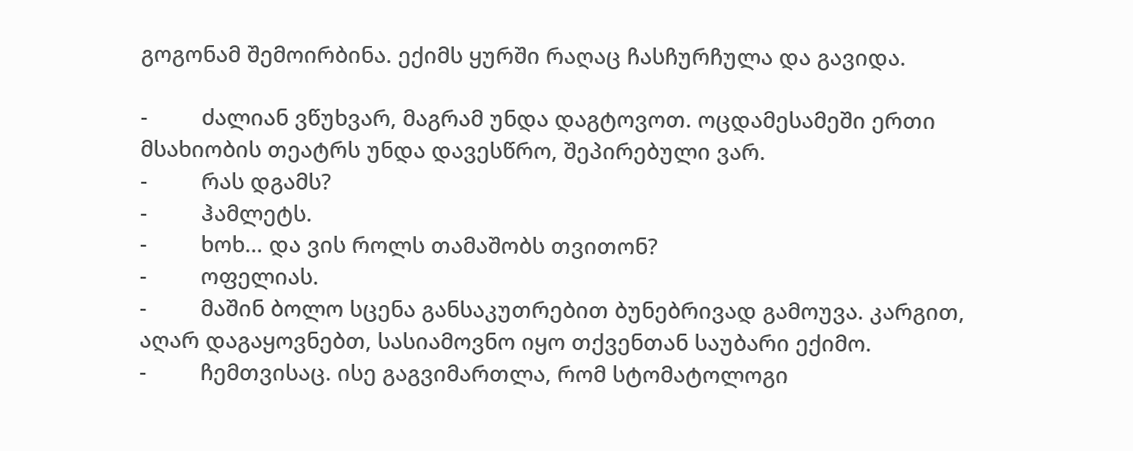გოგონამ შემოირბინა. ექიმს ყურში რაღაც ჩასჩურჩულა და გავიდა.

-         ძალიან ვწუხვარ, მაგრამ უნდა დაგტოვოთ. ოცდამესამეში ერთი მსახიობის თეატრს უნდა დავესწრო, შეპირებული ვარ.
-         რას დგამს?
-         ჰამლეტს.
-         ხოხ… და ვის როლს თამაშობს თვითონ?
-         ოფელიას.
-         მაშინ ბოლო სცენა განსაკუთრებით ბუნებრივად გამოუვა. კარგით, აღარ დაგაყოვნებთ, სასიამოვნო იყო თქვენთან საუბარი ექიმო.
-         ჩემთვისაც. ისე გაგვიმართლა, რომ სტომატოლოგი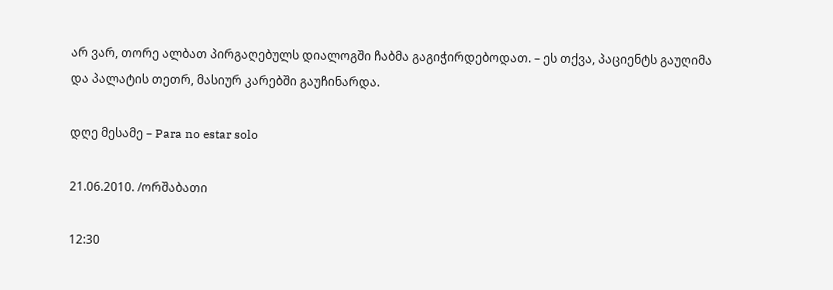არ ვარ, თორე ალბათ პირგაღებულს დიალოგში ჩაბმა გაგიჭირდებოდათ. – ეს თქვა, პაციენტს გაუღიმა და პალატის თეთრ, მასიურ კარებში გაუჩინარდა.

დღე მესამე – Para no estar solo

21.06.2010. /ორშაბათი

12:30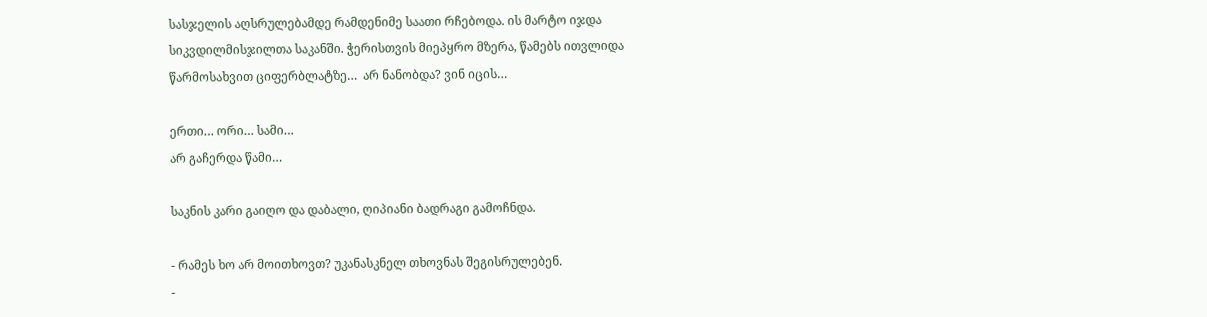სასჯელის აღსრულებამდე რამდენიმე საათი რჩებოდა. ის მარტო იჯდა სიკვდილმისჯილთა საკანში. ჭერისთვის მიეპყრო მზერა, წამებს ითვლიდა წარმოსახვით ციფერბლატზე…  არ ნანობდა? ვინ იცის…

ერთი… ორი… სამი…
არ გაჩერდა წამი…

საკნის კარი გაიღო და დაბალი, ღიპიანი ბადრაგი გამოჩნდა.

- რამეს ხო არ მოითხოვთ? უკანასკნელ თხოვნას შეგისრულებენ.
-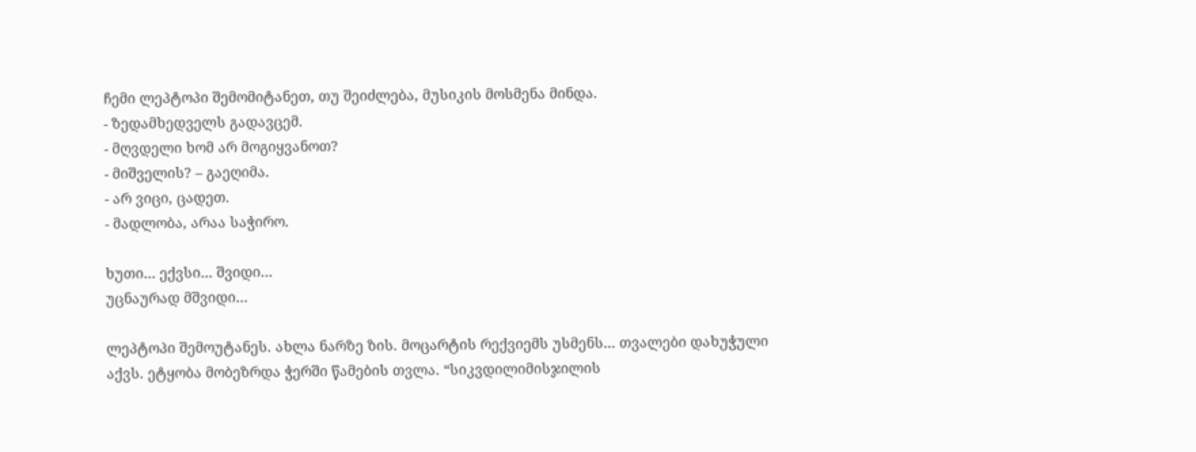ჩემი ლეპტოპი შემომიტანეთ, თუ შეიძლება, მუსიკის მოსმენა მინდა.
- ზედამხედველს გადავცემ.
- მღვდელი ხომ არ მოგიყვანოთ?
- მიშველის? – გაეღიმა.
- არ ვიცი, ცადეთ.
- მადლობა, არაა საჭირო.

ხუთი… ექვსი… შვიდი…
უცნაურად მშვიდი…

ლეპტოპი შემოუტანეს. ახლა ნარზე ზის. მოცარტის რექვიემს უსმენს… თვალები დახუჭული აქვს. ეტყობა მობეზრდა ჭერში წამების თვლა. “სიკვდილიმისჯილის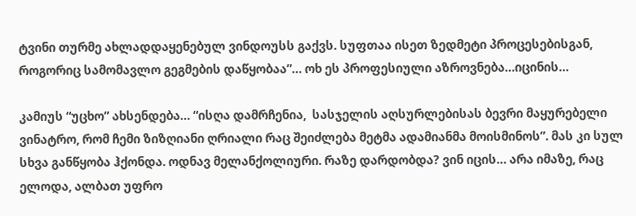ტვინი თურმე ახლადდაყენებულ ვინდოუსს გაქვს. სუფთაა ისეთ ზედმეტი პროცესებისგან, როგორიც სამომავლო გეგმების დაწყობაა”… ოხ ეს პროფესიული აზროვნება…იცინის…

კამიუს “უცხო” ახსენდება… “ისღა დამრჩენია,  სასჯელის აღსურლებისას ბევრი მაყურებელი ვინატრო, რომ ჩემი ზიზღიანი ღრიალი რაც შეიძლება მეტმა ადამიანმა მოისმინოს”. მას კი სულ სხვა განწყობა ჰქონდა. ოდნავ მელანქოლიური. რაზე დარდობდა? ვინ იცის… არა იმაზე, რაც ელოდა, ალბათ უფრო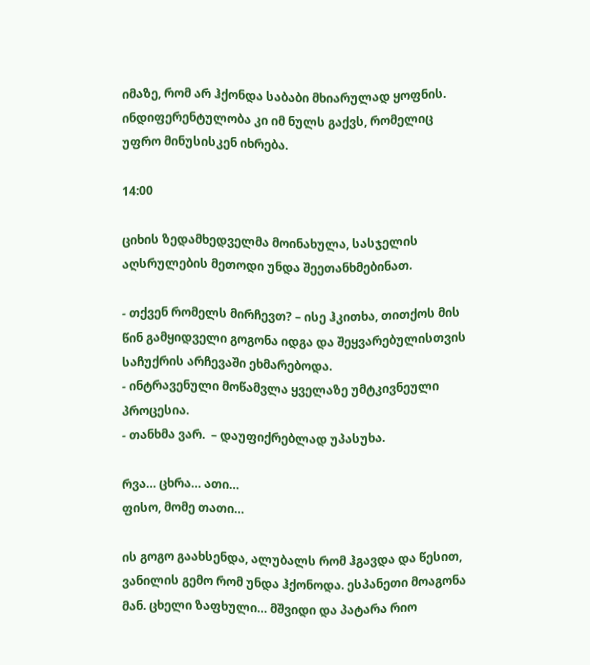იმაზე, რომ არ ჰქონდა საბაბი მხიარულად ყოფნის. ინდიფერენტულობა კი იმ ნულს გაქვს, რომელიც უფრო მინუსისკენ იხრება.

14:00

ციხის ზედამხედველმა მოინახულა, სასჯელის აღსრულების მეთოდი უნდა შეეთანხმებინათ.

- თქვენ რომელს მირჩევთ? – ისე ჰკითხა, თითქოს მის წინ გამყიდველი გოგონა იდგა და შეყვარებულისთვის საჩუქრის არჩევაში ეხმარებოდა.
- ინტრავენული მოწამვლა ყველაზე უმტკივნეული პროცესია.
- თანხმა ვარ.  – დაუფიქრებლად უპასუხა.

რვა… ცხრა… ათი…
ფისო, მომე თათი…

ის გოგო გაახსენდა, ალუბალს რომ ჰგავდა და წესით, ვანილის გემო რომ უნდა ჰქონოდა. ესპანეთი მოაგონა მან. ცხელი ზაფხული… მშვიდი და პატარა რიო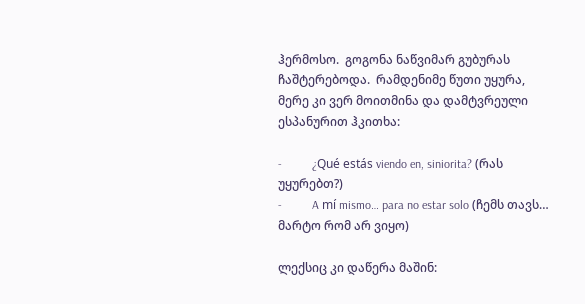ჰერმოსო.  გოგონა ნაწვიმარ გუბურას ჩაშტერებოდა.  რამდენიმე წუთი უყურა, მერე კი ვერ მოითმინა და დამტვრეული ესპანურით ჰკითხა:

-          ¿Qué estás viendo en, siniorita? (რას უყურებთ?)
-          A mí mismo… para no estar solo (ჩემს თავს… მარტო რომ არ ვიყო)

ლექსიც კი დაწერა მაშინ: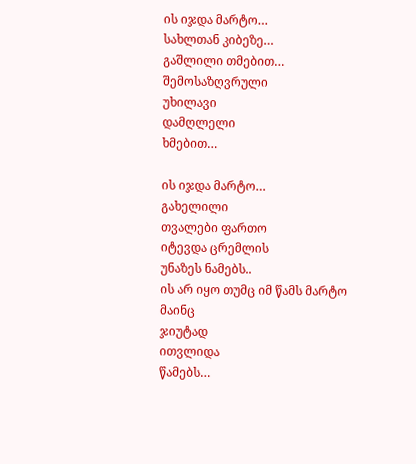ის იჯდა მარტო…
სახლთან კიბეზე…
გაშლილი თმებით…
შემოსაზღვრული
უხილავი
დამღლელი
ხმებით…

ის იჯდა მარტო…
გახელილი
თვალები ფართო
იტევდა ცრემლის
უნაზეს ნამებს..
ის არ იყო თუმც იმ წამს მარტო
მაინც
ჯიუტად
ითვლიდა
წამებს…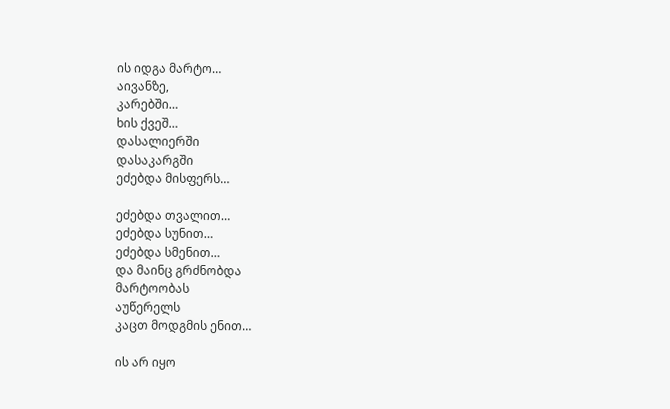ის იდგა მარტო…
აივანზე,
კარებში…
ხის ქვეშ…
დასალიერში
დასაკარგში
ეძებდა მისფერს…

ეძებდა თვალით…
ეძებდა სუნით…
ეძებდა სმენით…
და მაინც გრძნობდა
მარტოობას
აუწერელს
კაცთ მოდგმის ენით…

ის არ იყო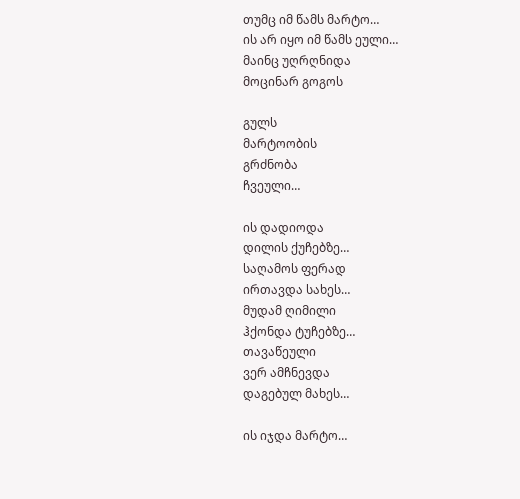თუმც იმ წამს მარტო…
ის არ იყო იმ წამს ეული…
მაინც უღრღნიდა
მოცინარ გოგოს

გულს
მარტოობის
გრძნობა
ჩვეული…

ის დადიოდა
დილის ქუჩებზე…
საღამოს ფერად
ირთავდა სახეს…
მუდამ ღიმილი
ჰქონდა ტუჩებზე…
თავაწეული
ვერ ამჩნევდა
დაგებულ მახეს…

ის იჯდა მარტო…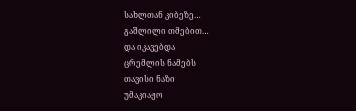სახლთან კიბეზე…
გაშლილი თმებით…
და იკავებდა
ცრემლის ნამებს
თავისი ნაზი
უმაკიაჟო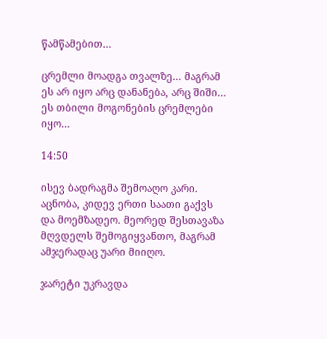წამწამებით…

ცრემლი მოადგა თვალზე… მაგრამ ეს არ იყო არც დანანება, არც შიში… ეს თბილი მოგონების ცრემლები იყო…

14:50

ისევ ბადრაგმა შემოაღო კარი. აცნობა, კიდევ ერთი საათი გაქვს და მოემზადეო. მეორედ შესთავაზა მღვდელს შემოგიყვანთო, მაგრამ ამჯერადაც უარი მიიღო.

ჯარეტი უკრავდა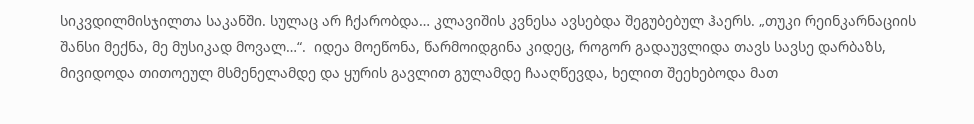სიკვდილმისჯილთა საკანში. სულაც არ ჩქარობდა… კლავიშის კვნესა ავსებდა შეგუბებულ ჰაერს. „თუკი რეინკარნაციის შანსი მექნა, მე მუსიკად მოვალ…“.  იდეა მოეწონა, წარმოიდგინა კიდეც, როგორ გადაუვლიდა თავს სავსე დარბაზს, მივიდოდა თითოეულ მსმენელამდე და ყურის გავლით გულამდე ჩააღწევდა, ხელით შეეხებოდა მათ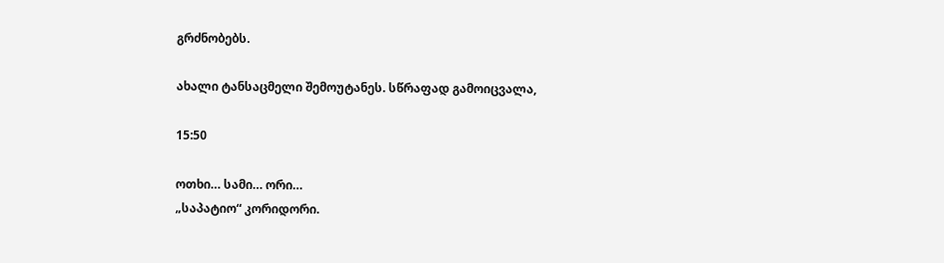გრძნობებს.

ახალი ტანსაცმელი შემოუტანეს. სწრაფად გამოიცვალა,

15:50

ოთხი… სამი… ორი…
„საპატიო“ კორიდორი.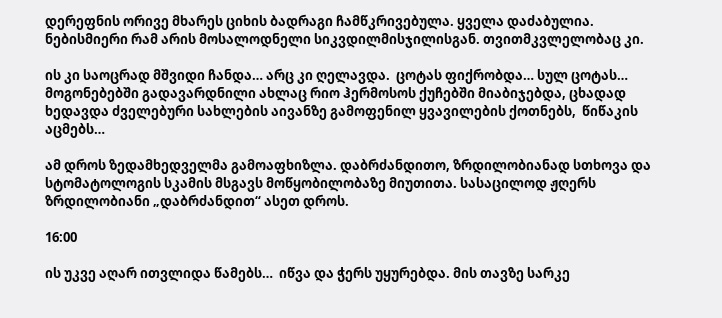დერეფნის ორივე მხარეს ციხის ბადრაგი ჩამწკრივებულა. ყველა დაძაბულია. ნებისმიერი რამ არის მოსალოდნელი სიკვდილმისჯილისგან. თვითმკვლელობაც კი.

ის კი საოცრად მშვიდი ჩანდა… არც კი ღელავდა.  ცოტას ფიქრობდა… სულ ცოტას… მოგონებებში გადავარდნილი ახლაც რიო ჰერმოსოს ქუჩებში მიაბიჯებდა, ცხადად ხედავდა ძველებური სახლების აივანზე გამოფენილ ყვავილების ქოთნებს,  წიწაკის აცმებს…

ამ დროს ზედამხედველმა გამოაფხიზლა. დაბრძანდითო, ზრდილობიანად სთხოვა და სტომატოლოგის სკამის მსგავს მოწყობილობაზე მიუთითა. სასაცილოდ ჟღერს ზრდილობიანი „დაბრძანდით“ ასეთ დროს.

16:00

ის უკვე აღარ ითვლიდა წამებს…  იწვა და ჭერს უყურებდა. მის თავზე სარკე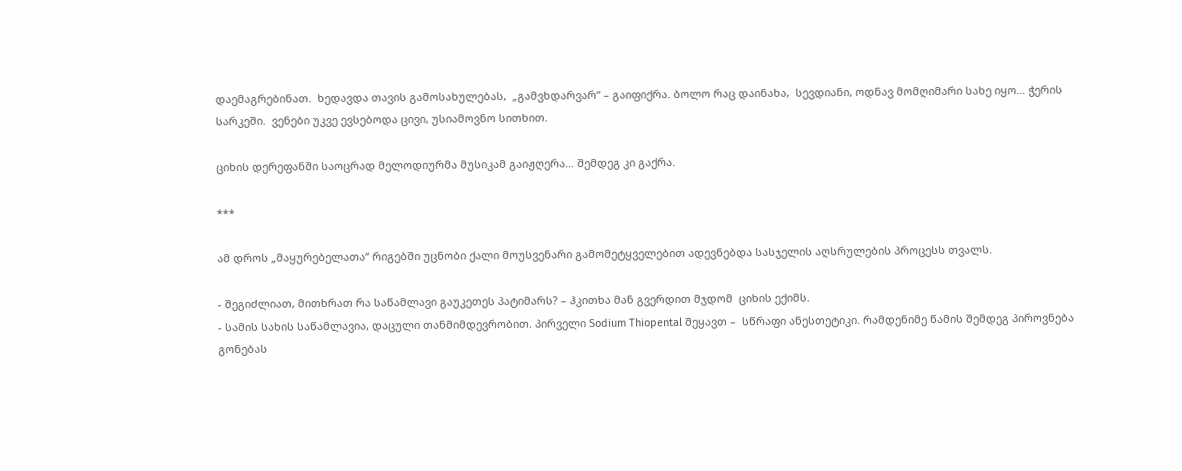დაემაგრებინათ.  ხედავდა თავის გამოსახულებას,  „გამვხდარვარ“ – გაიფიქრა. ბოლო რაც დაინახა,  სევდიანი, ოდნავ მომღიმარი სახე იყო… ჭერის სარკეში.  ვენები უკვე ევსებოდა ცივი, უსიამოვნო სითხით.

ციხის დერეფანში საოცრად მელოდიურმა მუსიკამ გაიჟღერა… შემდეგ კი გაქრა.

***

ამ დროს „მაყურებელათა“ რიგებში უცნობი ქალი მოუსვენარი გამომეტყველებით ადევნებდა სასჯელის აღსრულების პროცესს თვალს.

- შეგიძლიათ, მითხრათ რა საწამლავი გაუკეთეს პატიმარს? – ჰკითხა მან გვერდით მჯდომ  ციხის ექიმს.
- სამის სახის საწამლავია, დაცული თანმიმდევრობით. პირველი Sodium Thiopental შეყავთ –  სწრაფი ანესთეტიკი. რამდენიმე წამის შემდეგ პიროვნება გონებას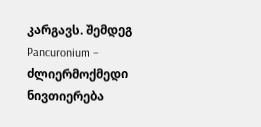კარგავს. შემდეგ Pancuronium – ძლიერმოქმედი ნივთიერება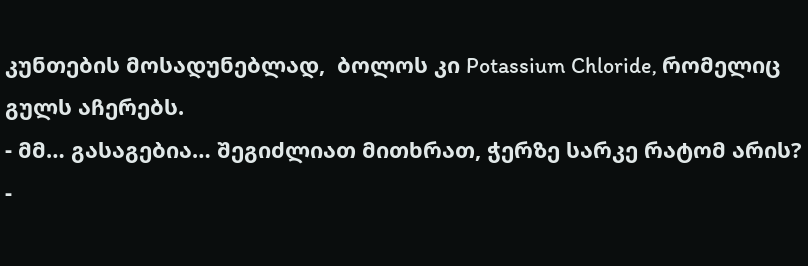კუნთების მოსადუნებლად,  ბოლოს კი Potassium Chloride, რომელიც გულს აჩერებს.
- მმ… გასაგებია… შეგიძლიათ მითხრათ, ჭერზე სარკე რატომ არის?
-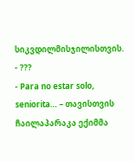სიკვდილმისჯილისთვის.
- ???
- Para no estar solo, seniorita… – თავისთვის ჩაილაპარაკა ექიმმა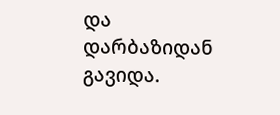და დარბაზიდან გავიდა.